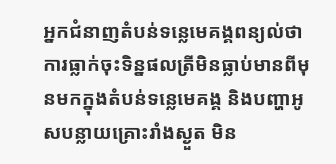អ្នកជំនាញតំបន់ទន្លេមេគង្គពន្យល់ថា ការធ្លាក់ចុះទិន្នផលត្រីមិនធ្លាប់មានពីមុនមកក្នុងតំបន់ទន្លេមេគង្គ និងបញ្ហាអូសបន្លាយគ្រោះរាំងស្ងួត មិន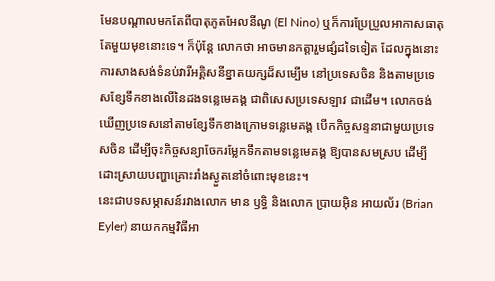មែនបណ្ដាលមកតែពីបាតុភូតអែលនីណូ (El Nino) ឬក៏ការប្រែប្រួលអាកាសធាតុតែមួយមុខនោះទេ។ ក៏ប៉ុន្តែ លោកថា អាចមានកត្តារួមផ្សំដទៃទៀត ដែលក្នុងនោះ ការសាងសង់ទំនប់វារីអគ្គិសនីខ្នាតយក្សដ៏សម្បើម នៅប្រទេសចិន និងតាមប្រទេសខ្សែទឹកខាងលើនៃដងទន្លេមេគង្គ ជាពិសេសប្រទេសឡាវ ជាដើម។ លោកចង់ឃើញប្រទេសនៅតាមខ្សែទឹកខាងក្រោមទន្លេមេគង្គ បើកកិច្ចសន្ទនាជាមួយប្រទេសចិន ដើម្បីចុះកិច្ចសន្យាចែករម្លែកទឹកតាមទន្លេមេគង្គ ឱ្យបានសមស្រប ដើម្បីដោះស្រាយបញ្ហាគ្រោះរាំងស្ងួតនៅចំពោះមុខនេះ។
នេះជាបទសម្ភាសន៍រវាងលោក មាន ឫទ្ធិ និងលោក ប្រាយអ៊ិន អាយល័រ (Brian Eyler) នាយកកម្មវិធីអា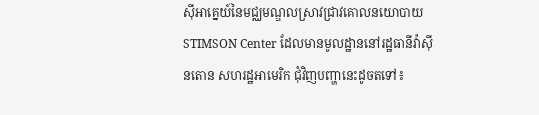ស៊ីអាគ្នេយ៍នៃមជ្ឈមណ្ឌលស្រាវជ្រាវគោលនយោបាយ STIMSON Center ដែលមានមូលដ្ឋាននៅរដ្ឋធានីវ៉ាស៊ីនតោន សហរដ្ឋអាមេរិក ជុំវិញបញ្ហានេះដូចតទៅ៖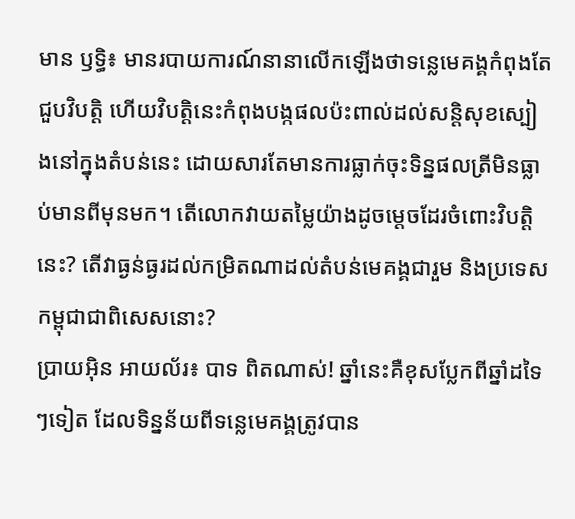មាន ឫទ្ធិ៖ មានរបាយការណ៍នានាលើកឡើងថាទន្លេមេគង្គកំពុងតែជួបវិបត្តិ ហើយវិបត្តិនេះកំពុងបង្កផលប៉ះពាល់ដល់សន្តិសុខស្បៀងនៅក្នុងតំបន់នេះ ដោយសារតែមានការធ្លាក់ចុះទិន្នផលត្រីមិនធ្លាប់មានពីមុនមក។ តើលោកវាយតម្លៃយ៉ាងដូចម្តេចដែរចំពោះវិបត្តិនេះ? តើវាធ្ងន់ធ្ងរដល់កម្រិតណាដល់តំបន់មេគង្គជារួម និងប្រទេសកម្ពុជាជាពិសេសនោះ?
ប្រាយអ៊ិន អាយល័រ៖ បាទ ពិតណាស់! ឆ្នាំនេះគឺខុសប្លែកពីឆ្នាំដទៃៗទៀត ដែលទិន្នន័យពីទន្លេមេគង្គត្រូវបាន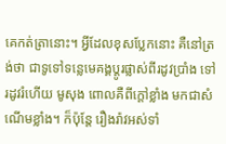គេកត់ត្រានោះ។ អ្វីដែលខុសប្លែកនោះ គឺនៅត្រង់ថា ជាទូទៅទន្លេមេគង្គប្ដូរផ្លាស់ពីរដូវប្រាំង ទៅរដូវរំហើយ មូសុង ពោលគឺពីក្តៅខ្លាំង មកជាសំណើមខ្លាំង។ ក៏ប៉ុន្តែ រឿងរ៉ាវអស់ទាំ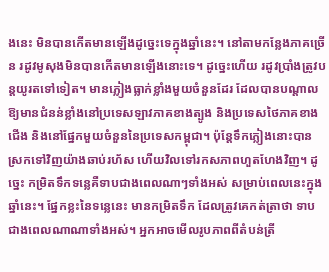ងនេះ មិនបានកើតមានឡើងដូច្នេះទេក្នុងឆ្នាំនេះ។ នៅតាមកន្លែងភាគច្រើន រដូវមូសុងមិនបានកើតមានឡើងនោះទេ។ ដូច្នេះហើយ រដូវប្រាំងត្រូវបន្តយូរតទៅទៀត។ មានភ្លៀងធ្លាក់ខ្លាំងមួយចំនួនដែរ ដែលបានបណ្តាលឱ្យមានជំនន់ខ្លាំងនៅប្រទេសឡាវភាគខាងត្បូង និងប្រទេសថៃភាគខាងជើង និងនៅផ្នែកមួយចំនួននៃប្រទេសកម្ពុជា។ ប៉ុន្តែទឹកភ្លៀងនោះបានស្រកទៅវិញយ៉ាងឆាប់រហ័ស ហើយវិលទៅរកសភាពហួតហែងវិញ។ ដូច្នេះ កម្រិតទឹកទន្លេគឺទាបជាងពេលណាៗទាំងអស់ សម្រាប់ពេលនេះក្នុងឆ្នាំនេះ។ ផ្នែកខ្លះនៃទន្លេនេះ មានកម្រិតទឹក ដែលត្រូវគេកត់ត្រាថា ទាបជាងពេលណាណាទាំងអស់។ អ្នកអាចមើលរូបភាពពីតំបន់ត្រី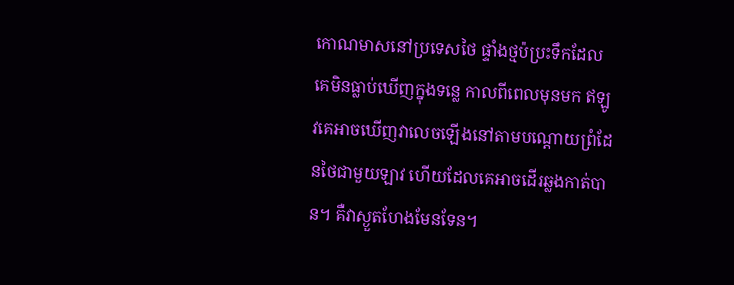កោណមាសនៅប្រទេសថៃ ផ្ទាំងថ្មប៉ប្រះទឹកដែលគេមិនធ្លាប់ឃើញក្នុងទន្លេ កាលពីពេលមុនមក ឥឡូវគេអាចឃើញវាលេចឡើងនៅតាមបណ្តោយព្រំដែនថៃជាមួយឡាវ ហើយដែលគេអាចដើរឆ្លងកាត់បាន។ គឺវាស្ងួតហែងមែនទែន។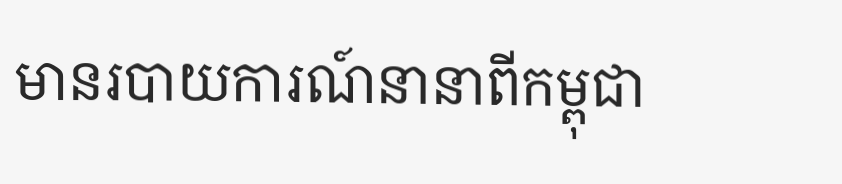មានរបាយការណ៍នានាពីកម្ពុជា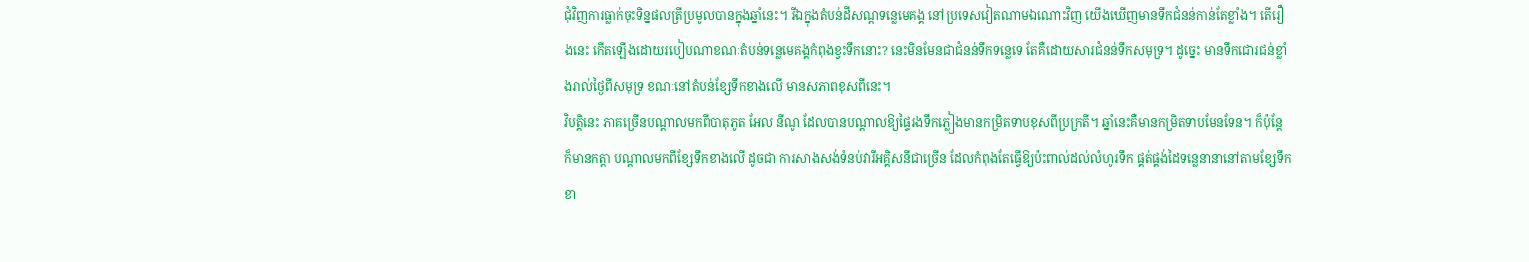ជុំវិញការធ្លាក់ចុះទិន្នផលត្រីប្រមូលបានក្នុងឆ្នាំនេះ។ រីឯក្នុងតំបន់ដីសណ្តទន្លេមេគង្គ នៅប្រទេសវៀតណាមឯណោះវិញ យើងឃើញមានទឹកជំនន់កាន់តែខ្លាំង។ តើរឿងនេះ កើតឡើងដោយរបៀបណាខណៈតំបន់ទន្លេមេគង្គកំពុងខ្វះទឹកនោះ? នេះមិនមែនជាជំនន់ទឹកទន្លេទេ តែគឺដោយសារជំនន់ទឹកសមុទ្រ។ ដូច្នេះ មានទឹកជោរជន់ខ្លាំងរាល់ថ្ងៃពីសមុទ្រ ខណៈនៅតំបន់ខ្សែទឹកខាងលើ មានសភាពខុសពីនេះ។
វិបត្តិនេះ ភាគច្រើនបណ្តាលមកពីបាតុភូត អែល នីណូ ដែលបានបណ្តាលឱ្យផ្ទៃរងទឹកភ្លៀងមានកម្រិតទាបខុសពីប្រក្រតី។ ឆ្នាំនេះគឺមានកម្រិតទាបមែនទែន។ ក៏ប៉ុន្តែ ក៏មានកត្តា បណ្តាលមកពីខ្សែទឹកខាងលើ ដូចជា ការសាងសង់ទំនប់វារីអគ្គិសនីជាច្រើន ដែលកំពុងតែធ្វើឱ្យប៉ះពាល់ដល់លំហូរទឹក ផ្គត់ផ្គង់ដៃទន្លេនានានៅតាមខ្សែទឹកខា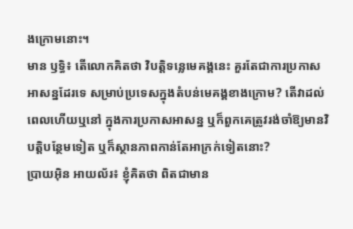ងក្រោមនោះ។
មាន ឫទ្ធិ៖ តើលោកគិតថា វិបត្តិទន្លេមេគង្គនេះ គួរតែជាការប្រកាសអាសន្នដែរទេ សម្រាប់ប្រទេសក្នុងតំបន់មេគង្គខាងក្រោម? តើវាដល់ពេលហើយឬនៅ ក្នុងការប្រកាសអាសន្ន ឬក៏ពួកគេត្រូវរង់ចាំឱ្យមានវិបត្តិបន្ថែមទៀត ឬក៏ស្ថានភាពកាន់តែអាក្រក់ទៀតនោះ?
ប្រាយអ៊ិន អាយល័រ៖ ខ្ញុំគិតថា ពិតជាមាន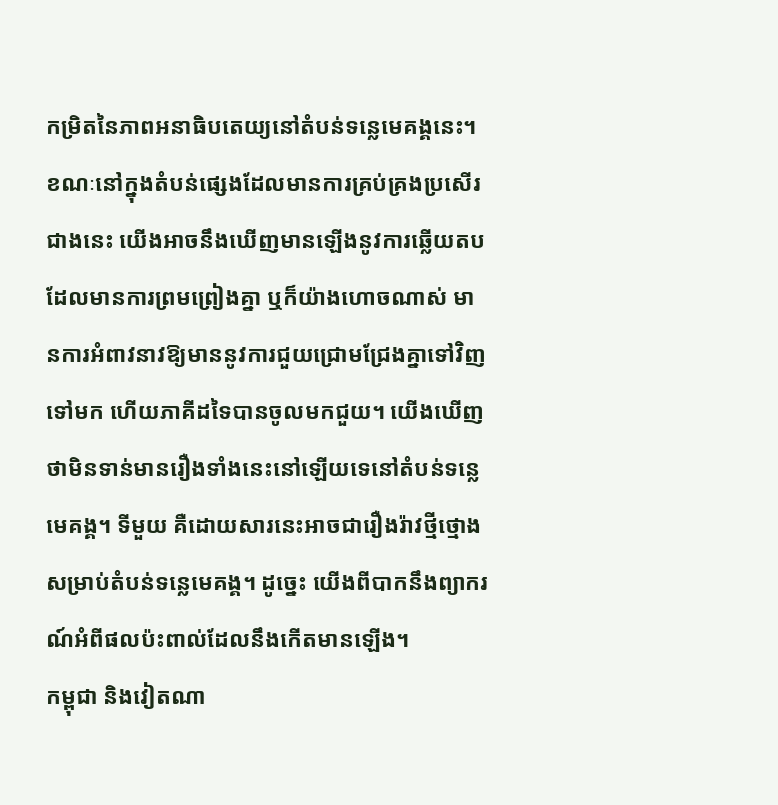កម្រិតនៃភាពអនាធិបតេយ្យនៅតំបន់ទន្លេមេគង្គនេះ។ ខណៈនៅក្នុងតំបន់ផ្សេងដែលមានការគ្រប់គ្រងប្រសើរជាងនេះ យើងអាចនឹងឃើញមានឡើងនូវការឆ្លើយតបដែលមានការព្រមព្រៀងគ្នា ឬក៏យ៉ាងហោចណាស់ មានការអំពាវនាវឱ្យមាននូវការជួយជ្រោមជ្រែងគ្នាទៅវិញទៅមក ហើយភាគីដទៃបានចូលមកជួយ។ យើងឃើញថាមិនទាន់មានរឿងទាំងនេះនៅឡើយទេនៅតំបន់ទន្លេមេគង្គ។ ទីមួយ គឺដោយសារនេះអាចជារឿងរ៉ាវថ្មីថ្មោងសម្រាប់តំបន់ទន្លេមេគង្គ។ ដូច្នេះ យើងពីបាកនឹងព្យាករណ៍អំពីផលប៉ះពាល់ដែលនឹងកើតមានឡើង។
កម្ពុជា និងវៀតណា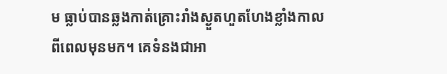ម ធ្លាប់បានឆ្លងកាត់គ្រោះរាំងស្ងួតហួតហែងខ្លាំងកាលពីពេលមុនមក។ គេទំនងជាអា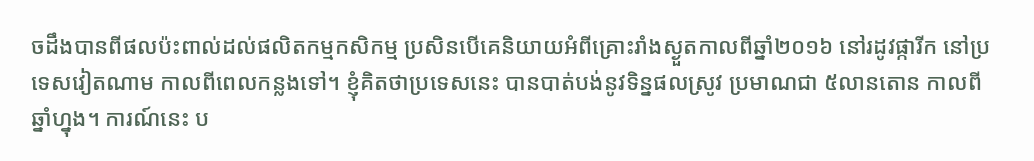ចដឹងបានពីផលប៉ះពាល់ដល់ផលិតកម្មកសិកម្ម ប្រសិនបើគេនិយាយអំពីគ្រោះរាំងស្ងួតកាលពីឆ្នាំ២០១៦ នៅរដូវផ្ការីក នៅប្រទេសវៀតណាម កាលពីពេលកន្លងទៅ។ ខ្ញុំគិតថាប្រទេសនេះ បានបាត់បង់នូវទិន្នផលស្រូវ ប្រមាណជា ៥លានតោន កាលពីឆ្នាំហ្នុង។ ការណ៍នេះ ប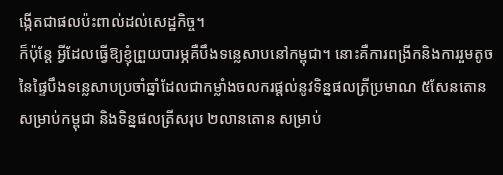ង្កើតជាផលប៉ះពាល់ដល់សេដ្ឋកិច្ច។
ក៏ប៉ុន្តែ អ្វីដែលធ្វើឱ្យខ្ញុំព្រួយបារម្ភគឺបឹងទន្លេសាបនៅកម្ពុជា។ នោះគឺការពង្រីកនិងការរួមតូចនៃផ្ទៃបឹងទន្លេសាបប្រចាំឆ្នាំដែលជាកម្លាំងចលករផ្តល់នូវទិន្នផលត្រីប្រមាណ ៥សែនតោនសម្រាប់កម្ពុជា និងទិន្នផលត្រីសរុប ២លានតោន សម្រាប់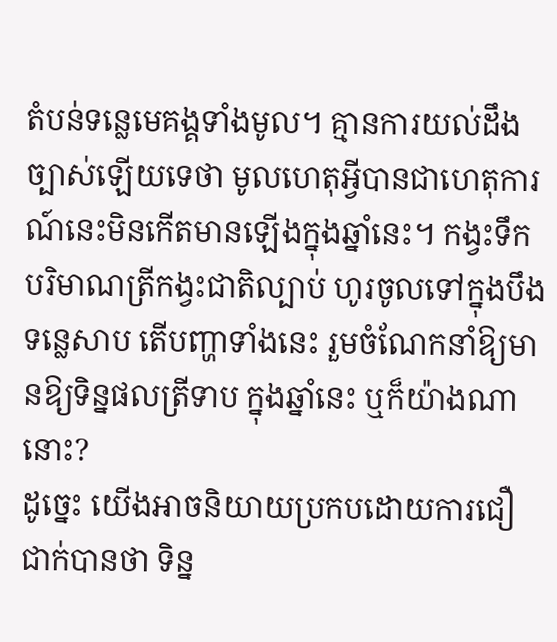តំបន់ទន្លេមេគង្គទាំងមូល។ គ្មានការយល់ដឹងច្បាស់ឡើយទេថា មូលហេតុអ្វីបានជាហេតុការណ៍នេះមិនកើតមានឡើងក្នុងឆ្នាំនេះ។ កង្វះទឹក បរិមាណត្រីកង្វះជាតិល្បាប់ ហូរចូលទៅក្នុងបឹងទន្លេសាប តើបញ្ហាទាំងនេះ រួមចំណែកនាំឱ្យមានឱ្យទិន្នផលត្រីទាប ក្នុងឆ្នាំនេះ ឬក៏យ៉ាងណានោះ?
ដូច្នេះ យើងអាចនិយាយប្រកបដោយការជឿជាក់បានថា ទិន្ន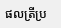ផលត្រីប្រ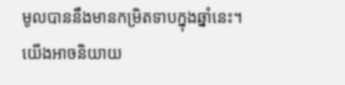មូលបាននឹងមានកម្រិតទាបក្នុងឆ្នាំនេះ។ យើងអាចនិយាយ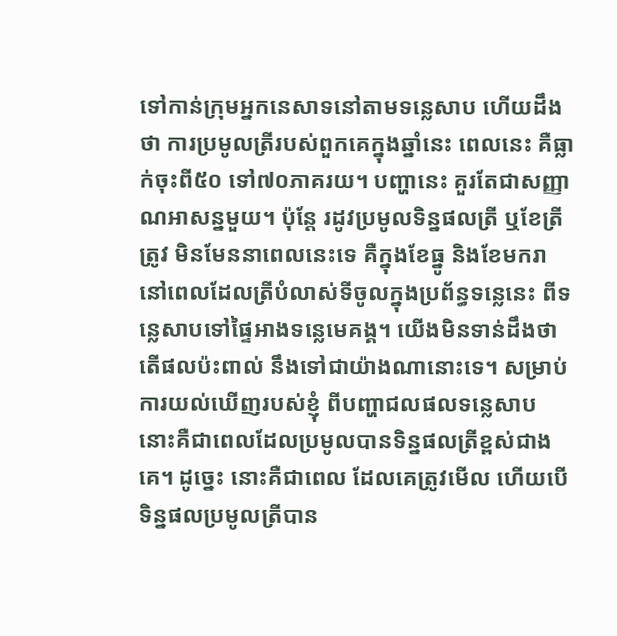ទៅកាន់ក្រុមអ្នកនេសាទនៅតាមទន្លេសាប ហើយដឹងថា ការប្រមូលត្រីរបស់ពួកគេក្នុងឆ្នាំនេះ ពេលនេះ គឺធ្លាក់ចុះពី៥០ ទៅ៧០ភាគរយ។ បញ្ហានេះ គួរតែជាសញ្ញាណអាសន្នមួយ។ ប៉ុន្តែ រដូវប្រមូលទិន្នផលត្រី ឬខែត្រីត្រូវ មិនមែននាពេលនេះទេ គឺក្នុងខែធ្នូ និងខែមករា នៅពេលដែលត្រីបំលាស់ទីចូលក្នុងប្រព័ន្ធទន្លេនេះ ពីទន្លេសាបទៅផ្ទៃអាងទន្លេមេគង្គ។ យើងមិនទាន់ដឹងថា តើផលប៉ះពាល់ នឹងទៅជាយ៉ាងណានោះទេ។ សម្រាប់ការយល់ឃើញរបស់ខ្ញុំ ពីបញ្ហាជលផលទន្លេសាប នោះគឺជាពេលដែលប្រមូលបានទិន្នផលត្រីខ្ពស់ជាងគេ។ ដូច្នេះ នោះគឺជាពេល ដែលគេត្រូវមើល ហើយបើទិន្នផលប្រមូលត្រីបាន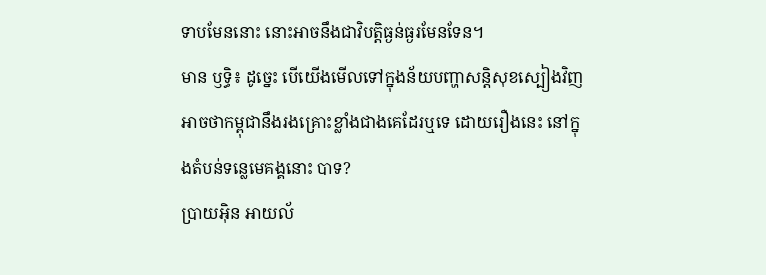ទាបមែននោះ នោះអាចនឹងជាវិបត្តិធ្ងន់ធ្ងរមែនទែន។
មាន ឫទ្ធិ៖ ដូច្នេះ បើយើងមើលទៅក្នុងន័យបញ្ហាសន្តិសុខស្បៀងវិញ អាចថាកម្ពុជានឹងរងគ្រោះខ្លាំងជាងគេដែរឬទេ ដោយរឿងនេះ នៅក្នុងតំបន់ទន្លេមេគង្គនោះ បាទ?
ប្រាយអ៊ិន អាយល័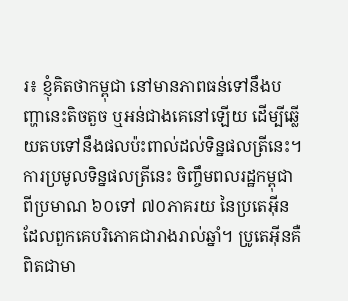រ៖ ខ្ញុំគិតថាកម្ពុជា នៅមានភាពធន់ទៅនឹងបញ្ហានេះតិចតួច ឬអន់ជាងគេនៅឡើយ ដើម្បីឆ្លើយតបទៅនឹងផលប៉ះពាល់ដល់ទិន្នផលត្រីនេះ។ ការប្រមូលទិន្នផលត្រីនេះ ចិញ្ចឹមពលរដ្ឋកម្ពុជាពីប្រមាណ ៦០ទៅ ៧០ភាគរយ នៃប្រតេអ៊ីនដែលពួកគេបរិភោគជារាងរាល់ឆ្នាំ។ ប្រូតេអ៊ីនគឺពិតជាមា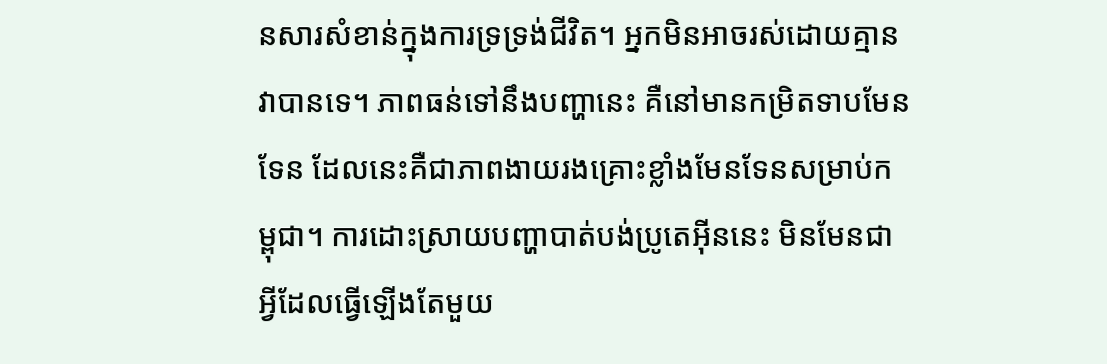នសារសំខាន់ក្នុងការទ្រទ្រង់ជីវិត។ អ្នកមិនអាចរស់ដោយគ្មានវាបានទេ។ ភាពធន់ទៅនឹងបញ្ហានេះ គឺនៅមានកម្រិតទាបមែនទែន ដែលនេះគឺជាភាពងាយរងគ្រោះខ្លាំងមែនទែនសម្រាប់កម្ពុជា។ ការដោះស្រាយបញ្ហាបាត់បង់ប្រូតេអ៊ីននេះ មិនមែនជាអ្វីដែលធ្វើឡើងតែមួយ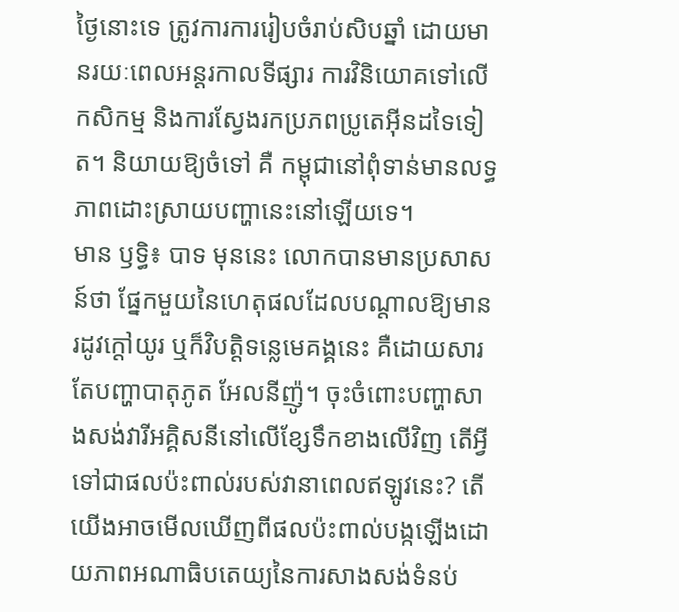ថ្ងៃនោះទេ ត្រូវការការរៀបចំរាប់សិបឆ្នាំ ដោយមានរយៈពេលអន្តរកាលទីផ្សារ ការវិនិយោគទៅលើកសិកម្ម និងការស្វែងរកប្រភពប្រូតេអ៊ីនដទៃទៀត។ និយាយឱ្យចំទៅ គឺ កម្ពុជានៅពុំទាន់មានលទ្ធភាពដោះស្រាយបញ្ហានេះនៅឡើយទេ។
មាន ឫទ្ធិ៖ បាទ មុននេះ លោកបានមានប្រសាសន៍ថា ផ្នែកមួយនៃហេតុផលដែលបណ្តាលឱ្យមានរដូវក្តៅយូរ ឬក៏វិបត្តិទន្លេមេគង្គនេះ គឺដោយសារតែបញ្ហាបាតុភូត អែលនីញ៉ូ។ ចុះចំពោះបញ្ហាសាងសង់វារីអគ្គិសនីនៅលើខ្សែទឹកខាងលើវិញ តើអ្វីទៅជាផលប៉ះពាល់របស់វានាពេលឥឡូវនេះ? តើយើងអាចមើលឃើញពីផលប៉ះពាល់បង្កឡើងដោយភាពអណាធិបតេយ្យនៃការសាងសង់ទំនប់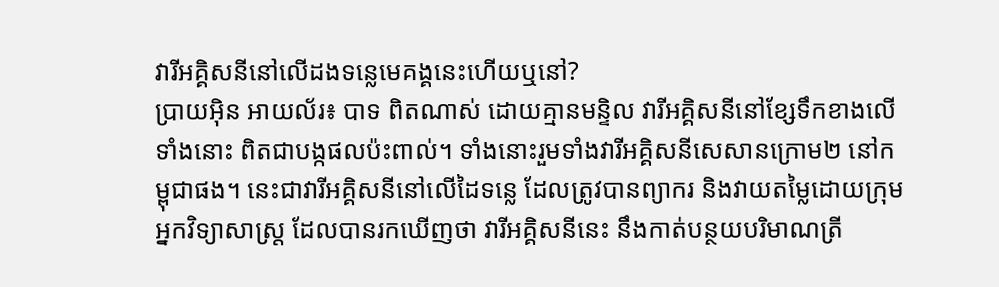វារីអគ្គិសនីនៅលើដងទន្លេមេគង្គនេះហើយឬនៅ?
ប្រាយអ៊ិន អាយល័រ៖ បាទ ពិតណាស់ ដោយគ្មានមន្ទិល វារីអគ្គិសនីនៅខ្សែទឹកខាងលើទាំងនោះ ពិតជាបង្កផលប៉ះពាល់។ ទាំងនោះរួមទាំងវារីអគ្គិសនីសេសានក្រោម២ នៅកម្ពុជាផង។ នេះជាវារីអគ្គិសនីនៅលើដៃទន្លេ ដែលត្រូវបានព្យាករ និងវាយតម្លៃដោយក្រុមអ្នកវិទ្យាសាស្ត្រ ដែលបានរកឃើញថា វារីអគ្គិសនីនេះ នឹងកាត់បន្ថយបរិមាណត្រី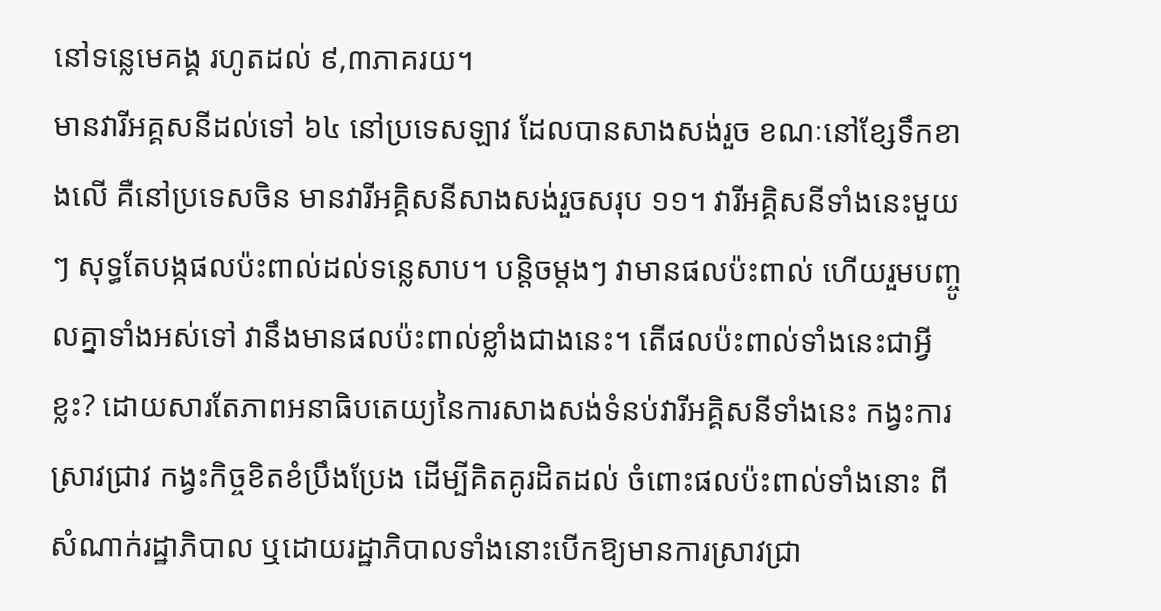នៅទន្លេមេគង្គ រហូតដល់ ៩,៣ភាគរយ។
មានវារីអគ្គសនីដល់ទៅ ៦៤ នៅប្រទេសឡាវ ដែលបានសាងសង់រួច ខណៈនៅខ្សែទឹកខាងលើ គឺនៅប្រទេសចិន មានវារីអគ្គិសនីសាងសង់រួចសរុប ១១។ វារីអគ្គិសនីទាំងនេះមួយៗ សុទ្ធតែបង្កផលប៉ះពាល់ដល់ទន្លេសាប។ បន្តិចម្តងៗ វាមានផលប៉ះពាល់ ហើយរួមបញ្ចូលគ្នាទាំងអស់ទៅ វានឹងមានផលប៉ះពាល់ខ្លាំងជាងនេះ។ តើផលប៉ះពាល់ទាំងនេះជាអ្វីខ្លះ? ដោយសារតែភាពអនាធិបតេយ្យនៃការសាងសង់ទំនប់វារីអគ្គិសនីទាំងនេះ កង្វះការស្រាវជ្រាវ កង្វះកិច្ចខិតខំប្រឹងប្រែង ដើម្បីគិតគូរដិតដល់ ចំពោះផលប៉ះពាល់ទាំងនោះ ពីសំណាក់រដ្ឋាភិបាល ឬដោយរដ្ឋាភិបាលទាំងនោះបើកឱ្យមានការស្រាវជ្រា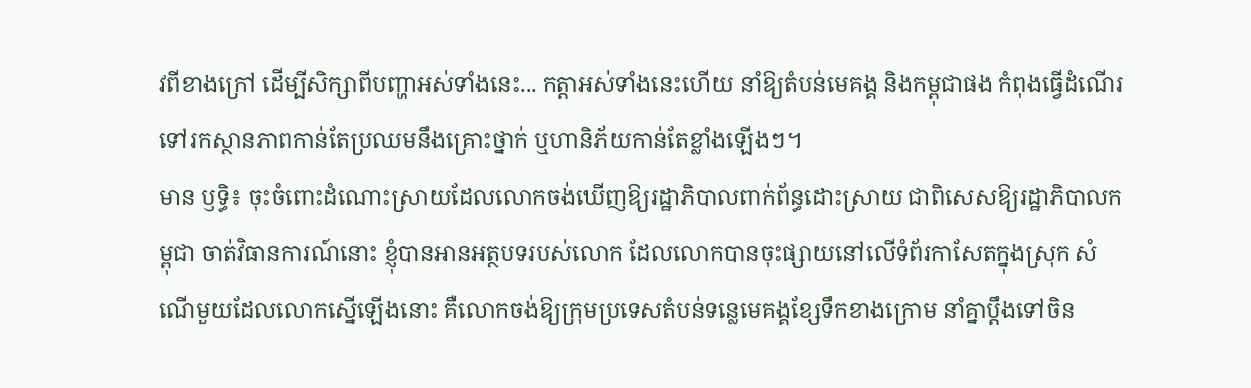វពីខាងក្រៅ ដើម្បីសិក្សាពីបញ្ហាអស់ទាំងនេះ... កត្តាអស់ទាំងនេះហើយ នាំឱ្យតំបន់មេគង្គ និងកម្ពុជាផង កំពុងធ្វើដំណើរទៅរកស្ថានភាពកាន់តែប្រឈមនឹងគ្រោះថ្នាក់ ឬហានិភ័យកាន់តែខ្លាំងឡើងៗ។
មាន ឫទ្ធិ៖ ចុះចំពោះដំណោះស្រាយដែលលោកចង់ឃើញឱ្យរដ្ឋាភិបាលពាក់ព័ន្ធដោះស្រាយ ជាពិសេសឱ្យរដ្ឋាភិបាលកម្ពុជា ចាត់វិធានការណ៍នោះ ខ្ញុំបានអានអត្ថបទរបស់លោក ដែលលោកបានចុះផ្សាយនៅលើទំព័រកាសែតក្នុងស្រុក សំណើមួយដែលលោកស្នើឡើងនោះ គឺលោកចង់ឱ្យក្រុមប្រទេសតំបន់ទន្លេមេគង្គខ្សែទឹកខាងក្រោម នាំគ្នាប្តឹងទៅចិន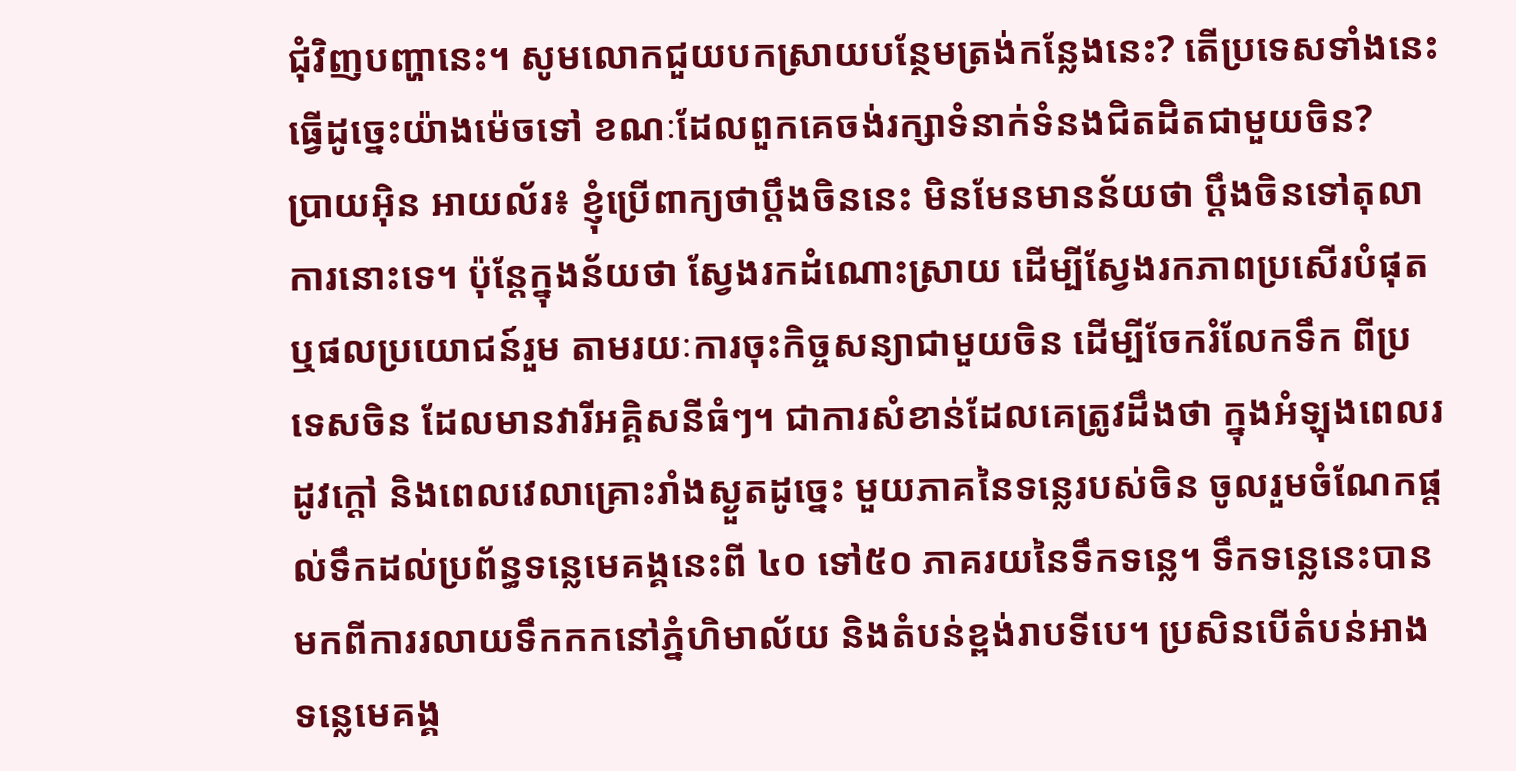ជុំវិញបញ្ហានេះ។ សូមលោកជួយបកស្រាយបន្ថែមត្រង់កន្លែងនេះ? តើប្រទេសទាំងនេះធ្វើដូច្នេះយ៉ាងម៉េចទៅ ខណៈដែលពួកគេចង់រក្សាទំនាក់ទំនងជិតដិតជាមួយចិន?
ប្រាយអ៊ិន អាយល័រ៖ ខ្ញុំប្រើពាក្យថាប្តឹងចិននេះ មិនមែនមានន័យថា ប្តឹងចិនទៅតុលាការនោះទេ។ ប៉ុន្តែក្នុងន័យថា ស្វែងរកដំណោះស្រាយ ដើម្បីស្វែងរកភាពប្រសើរបំផុត ឬផលប្រយោជន៍រួម តាមរយៈការចុះកិច្ចសន្យាជាមួយចិន ដើម្បីចែករំលែកទឹក ពីប្រទេសចិន ដែលមានវារីអគ្គិសនីធំៗ។ ជាការសំខាន់ដែលគេត្រូវដឹងថា ក្នុងអំឡុងពេលរដូវក្តៅ និងពេលវេលាគ្រោះរាំងស្ងួតដូច្នេះ មួយភាគនៃទន្លេរបស់ចិន ចូលរួមចំណែកផ្តល់ទឹកដល់ប្រព័ន្ធទន្លេមេគង្គនេះពី ៤០ ទៅ៥០ ភាគរយនៃទឹកទន្លេ។ ទឹកទន្លេនេះបានមកពីការរលាយទឹកកកនៅភ្នំហិមាល័យ និងតំបន់ខ្ពង់រាបទីបេ។ ប្រសិនបើតំបន់អាងទន្លេមេគង្គ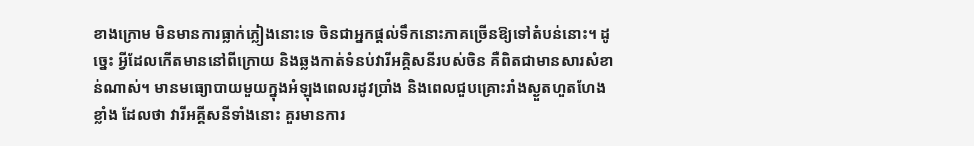ខាងក្រោម មិនមានការធ្លាក់ភ្លៀងនោះទេ ចិនជាអ្នកផ្តល់ទឹកនោះភាគច្រើនឱ្យទៅតំបន់នោះ។ ដូច្នេះ អ្វីដែលកើតមាននៅពីក្រោយ និងឆ្លងកាត់ទំនប់វារីអគ្គិសនីរបស់ចិន គឺពិតជាមានសារសំខាន់ណាស់។ មានមធ្យោបាយមួយក្នុងអំឡុងពេលរដូវប្រាំង និងពេលជួបគ្រោះរាំងស្ងួតហួតហែងខ្លាំង ដែលថា វារីអគ្គីសនីទាំងនោះ គួរមានការ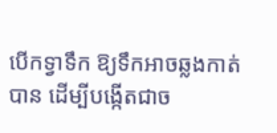បើកទ្វាទឹក ឱ្យទឹកអាចឆ្លងកាត់បាន ដើម្បីបង្កើតជាច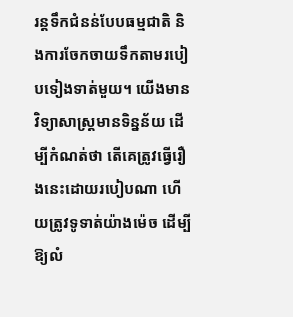រន្តទឹកជំនន់បែបធម្មជាតិ និងការចែកចាយទឹកតាមរបៀបទៀងទាត់មួយ។ យើងមានវិទ្យាសាស្ត្រមានទិន្នន័យ ដើម្បីកំណត់ថា តើគេត្រូវធ្វើរឿងនេះដោយរបៀបណា ហើយត្រូវទូទាត់យ៉ាងម៉េច ដើម្បីឱ្យលំ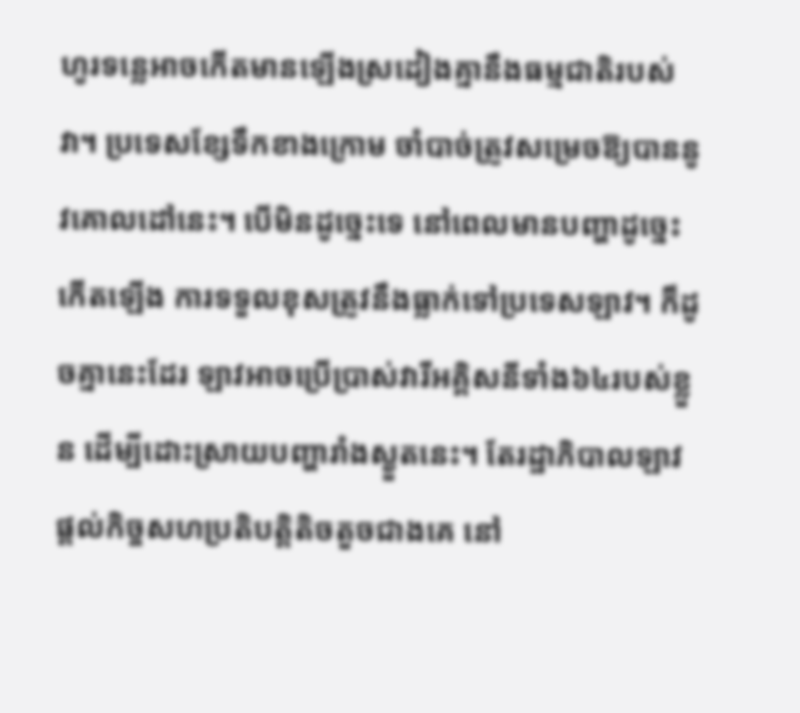ហូរទន្លេអាចកើតមានឡើងស្រដៀងគ្នានឹងធម្មជាតិរបស់វា។ ប្រទេសខ្សែទឹកខាងក្រោម ចាំបាច់ត្រូវសម្រេចឱ្យបាននូវគោលដៅនេះ។ បើមិនដូច្នេះទេ នៅពេលមានបញ្ហាដូច្នេះកើតឡើង ការទទួលខុសត្រូវនឹងធ្លាក់ទៅប្រទេសឡាវ។ ក៏ដូចគ្នានេះដែរ ឡាវអាចប្រើប្រាស់វារីអគ្គិសនីទាំង៦៤របស់ខ្លួន ដើម្បីដោះស្រាយបញ្ហារាំងស្ងួតនេះ។ តែរដ្ឋាភិបាលឡាវ ផ្តល់កិច្ចសហប្រតិបត្តិតិចតួចជាងគេ នៅ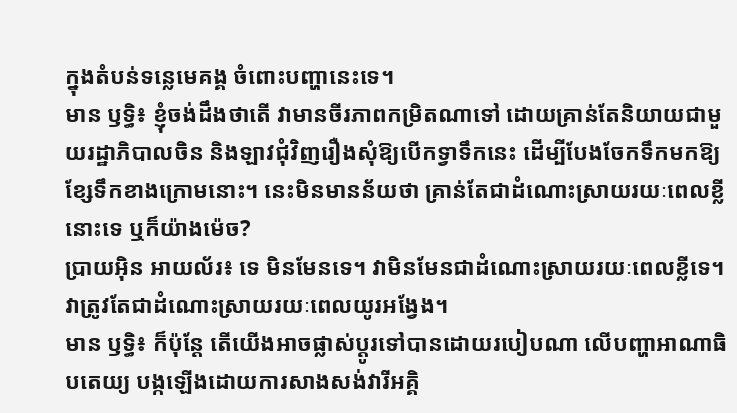ក្នុងតំបន់ទន្លេមេគង្គ ចំពោះបញ្ហានេះទេ។
មាន ឫទ្ធិ៖ ខ្ញុំចង់ដឹងថាតើ វាមានចីរភាពកម្រិតណាទៅ ដោយគ្រាន់តែនិយាយជាមួយរដ្ឋាភិបាលចិន និងឡាវជុំវិញរឿងសុំឱ្យបើកទ្វាទឹកនេះ ដើម្បីបែងចែកទឹកមកឱ្យខ្សែទឹកខាងក្រោមនោះ។ នេះមិនមានន័យថា គ្រាន់តែជាដំណោះស្រាយរយៈពេលខ្លីនោះទេ ឬក៏យ៉ាងម៉េច?
ប្រាយអ៊ិន អាយល័រ៖ ទេ មិនមែនទេ។ វាមិនមែនជាដំណោះស្រាយរយៈពេលខ្លីទេ។ វាត្រូវតែជាដំណោះស្រាយរយៈពេលយូរអង្វែង។
មាន ឫទ្ធិ៖ ក៏ប៉ុន្តែ តើយើងអាចផ្លាស់ប្តូរទៅបានដោយរបៀបណា លើបញ្ហាអាណាធិបតេយ្យ បង្កឡើងដោយការសាងសង់វារីអគ្គិ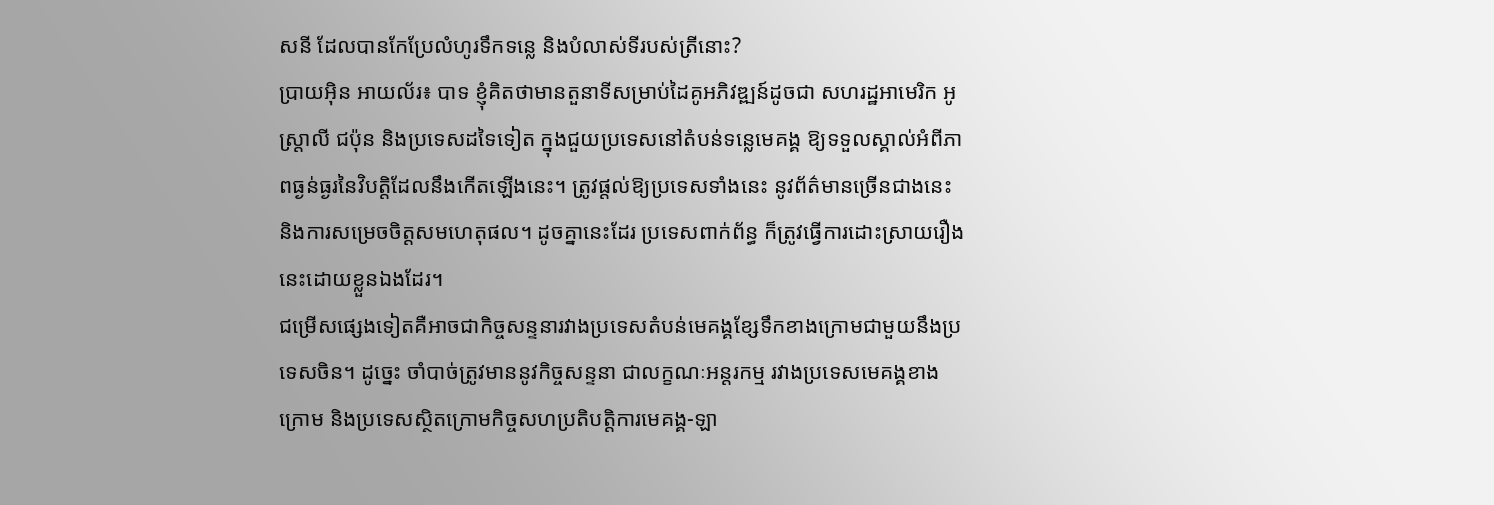សនី ដែលបានកែប្រែលំហូរទឹកទន្លេ និងបំលាស់ទីរបស់ត្រីនោះ?
ប្រាយអ៊ិន អាយល័រ៖ បាទ ខ្ញុំគិតថាមានតួនាទីសម្រាប់ដៃគូអភិវឌ្ឍន៍ដូចជា សហរដ្ឋអាមេរិក អូស្ត្រាលី ជប៉ុន និងប្រទេសដទៃទៀត ក្នុងជួយប្រទេសនៅតំបន់ទន្លេមេគង្គ ឱ្យទទួលស្គាល់អំពីភាពធ្ងន់ធ្ងរនៃវិបត្តិដែលនឹងកើតឡើងនេះ។ ត្រូវផ្តល់ឱ្យប្រទេសទាំងនេះ នូវព័ត៌មានច្រើនជាងនេះ និងការសម្រេចចិត្តសមហេតុផល។ ដូចគ្នានេះដែរ ប្រទេសពាក់ព័ន្ធ ក៏ត្រូវធ្វើការដោះស្រាយរឿងនេះដោយខ្លួនឯងដែរ។
ជម្រើសផ្សេងទៀតគឺអាចជាកិច្ចសន្ទនារវាងប្រទេសតំបន់មេគង្គខ្សែទឹកខាងក្រោមជាមួយនឹងប្រទេសចិន។ ដូច្នេះ ចាំបាច់ត្រូវមាននូវកិច្ចសន្ទនា ជាលក្ខណៈអន្តរកម្ម រវាងប្រទេសមេគង្គខាងក្រោម និងប្រទេសស្ថិតក្រោមកិច្ចសហប្រតិបត្តិការមេគង្គ-ឡា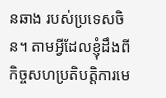នឆាង របស់ប្រទេសចិន។ តាមអ្វីដែលខ្ញុំដឹងពីកិច្ចសហប្រតិបត្តិការមេ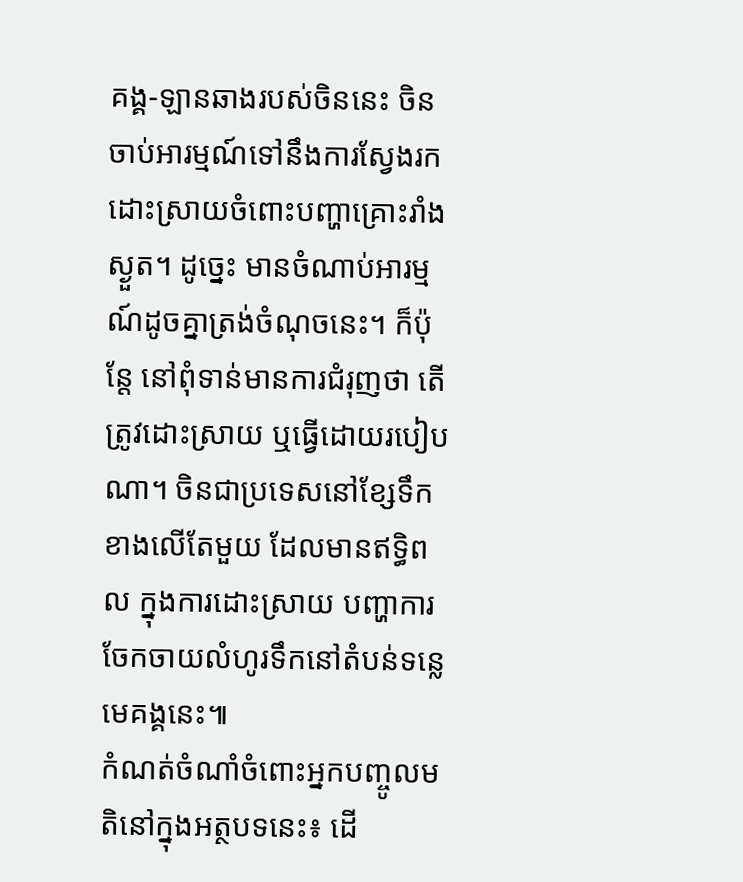គង្គ-ឡានឆាងរបស់ចិននេះ ចិនចាប់អារម្មណ៍ទៅនឹងការស្វែងរកដោះស្រាយចំពោះបញ្ហាគ្រោះរាំងស្ងួត។ ដូច្នេះ មានចំណាប់អារម្មណ៍ដូចគ្នាត្រង់ចំណុចនេះ។ ក៏ប៉ុន្តែ នៅពុំទាន់មានការជំរុញថា តើត្រូវដោះស្រាយ ឬធ្វើដោយរបៀបណា។ ចិនជាប្រទេសនៅខ្សែទឹកខាងលើតែមួយ ដែលមានឥទ្ធិពល ក្នុងការដោះស្រាយ បញ្ហាការចែកចាយលំហូរទឹកនៅតំបន់ទន្លេមេគង្គនេះ៕
កំណត់ចំណាំចំពោះអ្នកបញ្ចូលមតិនៅក្នុងអត្ថបទនេះ៖ ដើ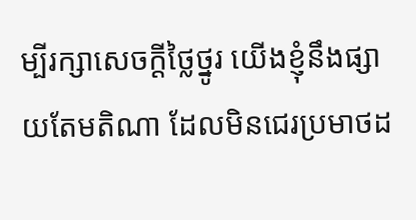ម្បីរក្សាសេចក្ដីថ្លៃថ្នូរ យើងខ្ញុំនឹងផ្សាយតែមតិណា ដែលមិនជេរប្រមាថដ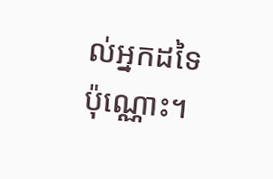ល់អ្នកដទៃប៉ុណ្ណោះ។